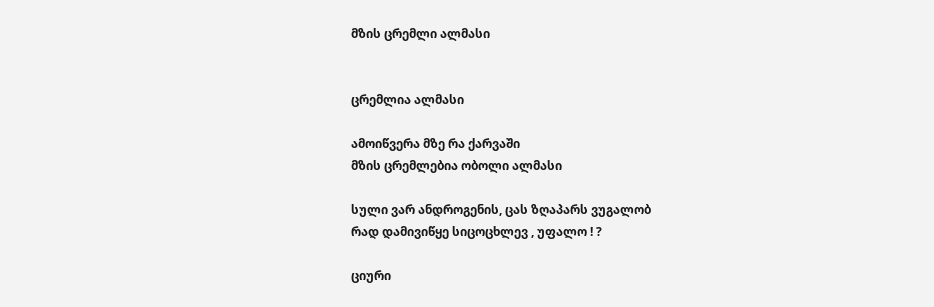მზის ცრემლი ალმასი


ცრემლია ალმასი

ამოიწვერა მზე რა ქარვაში
მზის ცრემლებია ობოლი ალმასი

სული ვარ ანდროგენის, ცას ზღაპარს ვუგალობ
რად დამივიწყე სიცოცხლევ , უფალო ! ?

ციური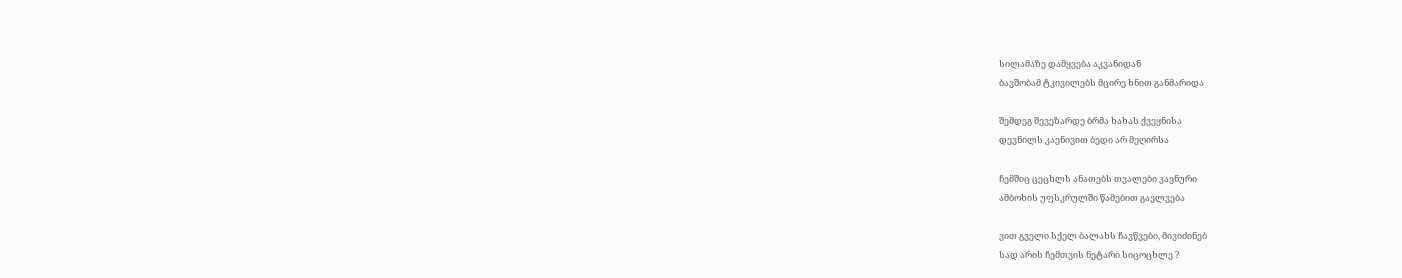სილამაზე დამყვება აკვანიდან
ბავშობამ ტკივილებს მცირე ხნით განმარიდა

შემდეგ შევეზარდე ბრმა ხახას ქვეყნისა
დევნილს კაენივით ბედი არ მეღირსა

ჩემშიც ცეცხლს ანათებს თვალები კაენური
ამბოხის უფსკრულში წამებით გაელვება

ვით გველი სქელ ბალახს ჩავწვები, მივიძინებ
სად არის ჩემთვის ნეტარი სიცოცხლე ?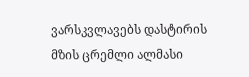ვარსკვლავებს დასტირის მზის ცრემლი ალმასი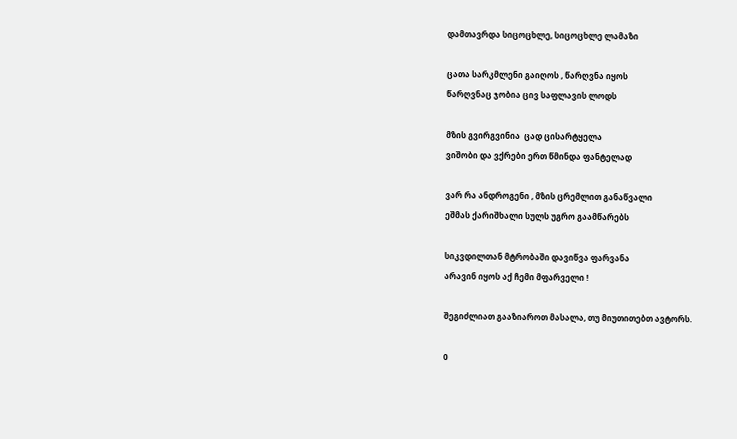დამთავრდა სიცოცხლე, სიცოცხლე ლამაზი

ცათა სარკმლენი გაიღოს , წარღვნა იყოს
წარღვნაც ჯობია ცივ საფლავის ლოდს

მზის გვირგვინია  ცად ცისარტყელა
ვიშობი და ვქრები ერთ წმინდა ფანტელად

ვარ რა ანდროგენი , მზის ცრემლით განაწვალი
ეშმას ქარიშხალი სულს უგრო გაამწარებს

სიკვდილთან მტრობაში დავიწვა ფარვანა
არავინ იყოს აქ ჩემი მფარველი !

შეგიძლიათ გააზიაროთ მასალა, თუ მიუთითებთ ავტორს.

0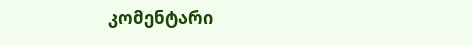კომენტარი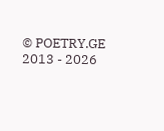© POETRY.GE 2013 - 2026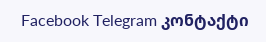Facebook Telegram კონტაქტი